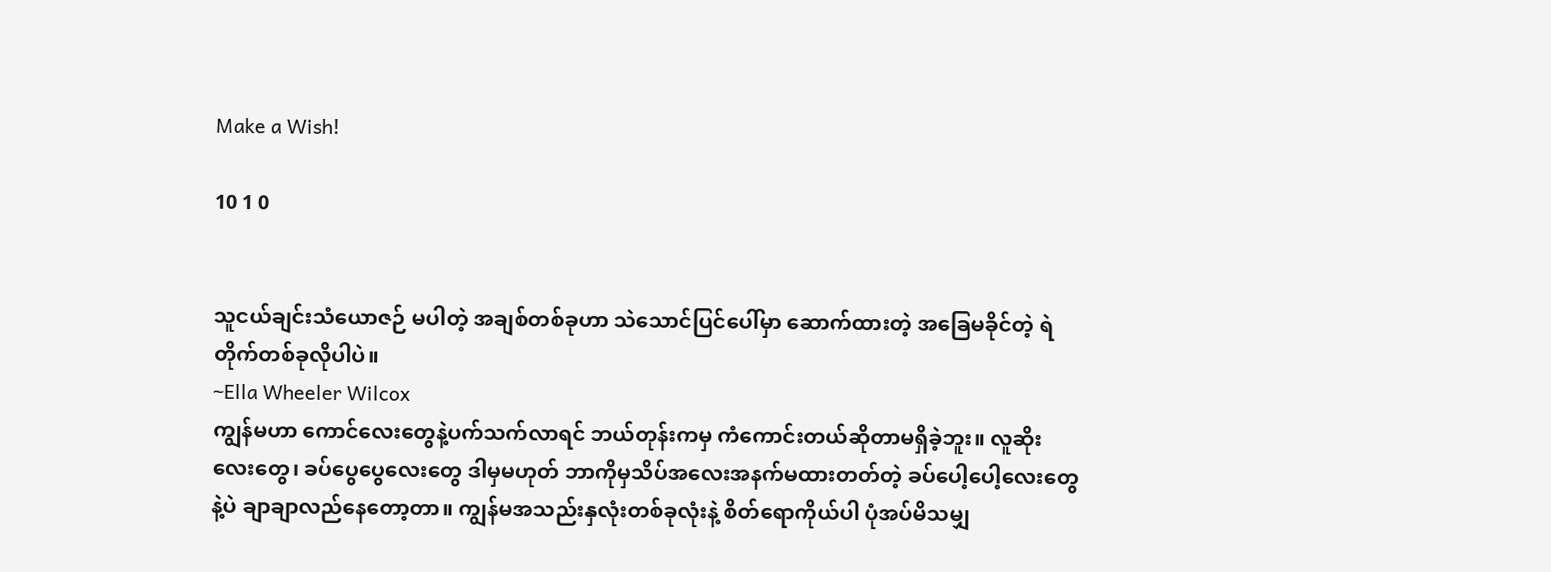Make a Wish!

10 1 0


သူငယ်ချင်းသံယောဇဉ် မပါတဲ့ အချစ်တစ်ခုဟာ သဲသောင်ပြင်ပေါ်မှာ ဆောက်ထားတဲ့ အခြေမခိုင်တဲ့ ရဲတိုက်တစ်ခုလိုပါပဲ။
~Ella Wheeler Wilcox
ကျွန်မဟာ ကောင်လေးတွေနဲ့ပက်သက်လာရင် ဘယ်တုန်းကမှ ကံကောင်းတယ်ဆိုတာမရှိခဲ့ဘူး။ လူဆိုးလေးတွေ၊ ခပ်ပွေပွေလေးတွေ ဒါမှမဟုတ် ဘာကိုမှသိပ်အလေးအနက်မထားတတ်တဲ့ ခပ်ပေါ့ပေါ့လေးတွေနဲ့ပဲ ချာချာလည်နေတော့တာ။ ကျွန်မအသည်းနှလုံးတစ်ခုလုံးနဲ့ စိတ်ရောကိုယ်ပါ ပုံအပ်မိသမျှ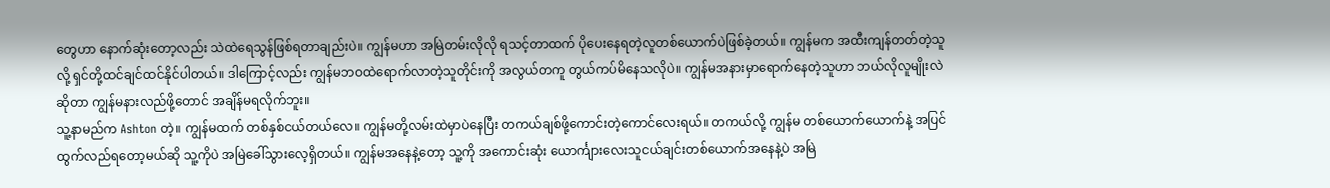တွေဟာ နောက်ဆုံးတော့လည်း သဲထဲရေသွန်ဖြစ်ရတာချည်းပဲ။ ကျွန်မဟာ အမြဲတမ်းလိုလို ရသင့်တာထက် ပိုပေးနေရတဲ့လူတစ်ယောက်ပဲဖြစ်ခဲ့တယ်။ ကျွန်မက အထီးကျန်တတ်တဲ့သူလို့ ရှင်တို့ထင်ချင်ထင်နိုင်ပါတယ်။ ဒါကြောင့်လည်း ကျွန်မဘဝထဲရောက်လာတဲ့သူတိုင်းကို အလွယ်တကူ တွယ်ကပ်မိနေသလိုပဲ။ ကျွန်မအနားမှာရောက်နေတဲ့သူဟာ ဘယ်လိုလူမျိုးလဲဆိုတာ ကျွန်မနားလည်ဖို့တောင် အချိန်မရလိုက်ဘူး။
သူ့နာမည်က Ashton တဲ့။ ကျွန်မထက် တစ်နှစ်ငယ်တယ်လေ။ ကျွန်မတို့လမ်းထဲမှာပဲနေပြီး တကယ်ချစ်ဖို့ကောင်းတဲ့ကောင်လေးရယ်။ တကယ်လို့ ကျွန်မ တစ်ယောက်ယောက်နဲ့ အပြင်ထွက်လည်ရတော့မယ်ဆို သူ့ကိုပဲ အမြဲခေါ်သွားလေ့ရှိတယ်။ ကျွန်မအနေနဲ့တော့ သူ့ကို အကောင်းဆုံး ယောင်္ကျားလေးသူငယ်ချင်းတစ်ယောက်အနေနဲ့ပဲ အမြဲ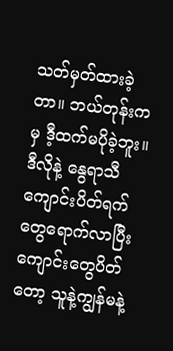သတ်မှတ်ထားခဲ့တာ။ ဘယ်တုန်းကမှ ဒီ့ထက်မပိုခဲ့ဘူး။ ဒီလိုနဲ့ နွေရာသီကျောင်းပိတ်ရက်တွေရောက်လာပြီး ကျောင်းတွေပိတ်တော့ သူနဲ့ကျွန်မနဲ့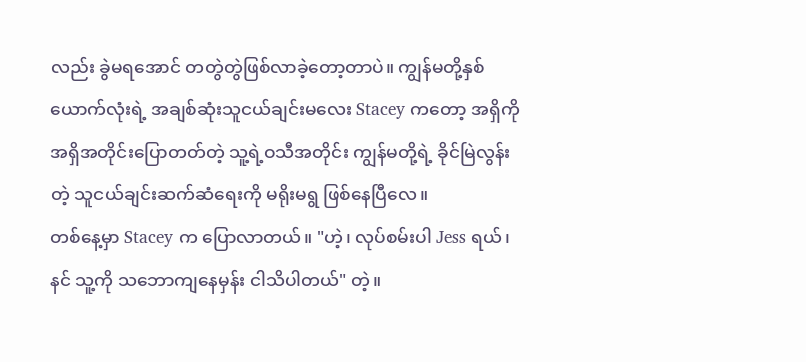လည်း ခွဲမရအောင် တတွဲတွဲဖြစ်လာခဲ့တော့တာပဲ။ ကျွန်မတို့နှစ်ယောက်လုံးရဲ့ အချစ်ဆုံးသူငယ်ချင်းမလေး Stacey ကတော့ အရှိကိုအရှိအတိုင်းပြောတတ်တဲ့ သူ့ရဲ့ဝသီအတိုင်း ကျွန်မတို့ရဲ့ ခိုင်မြဲလွန်းတဲ့ သူငယ်ချင်းဆက်ဆံရေးကို မရိုးမရွ ဖြစ်နေပြီလေ။
တစ်နေ့မှာ Stacey က ပြောလာတယ်။ "ဟဲ့၊ လုပ်စမ်းပါ Jess ရယ်၊ နင် သူ့ကို သဘောကျနေမှန်း ငါသိပါတယ်" တဲ့။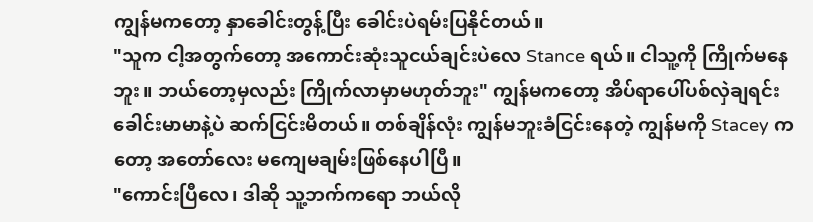ကျွန်မကတော့ နှာခေါင်းတွန့်ပြီး ခေါင်းပဲရမ်းပြနိုင်တယ်။
"သူက ငါ့အတွက်တော့ အကောင်းဆုံးသူငယ်ချင်းပဲလေ Stance ရယ်။ ငါသူ့ကို ကြိုက်မနေဘူး။ ဘယ်တော့မှလည်း ကြိုက်လာမှာမဟုတ်ဘူး" ကျွန်မကတော့ အိပ်ရာပေါ်ပစ်လှဲချရင်း ခေါင်းမာမာနဲ့ပဲ ဆက်ငြင်းမိတယ်။ တစ်ချိန်လုံး ကျွန်မဘူးခံငြင်းနေတဲ့ ကျွန်မကို Stacey ကတော့ အတော်လေး မကျေမချမ်းဖြစ်နေပါပြီ။
"ကောင်းပြီလေ၊ ဒါဆို သူ့ဘက်ကရော ဘယ်လို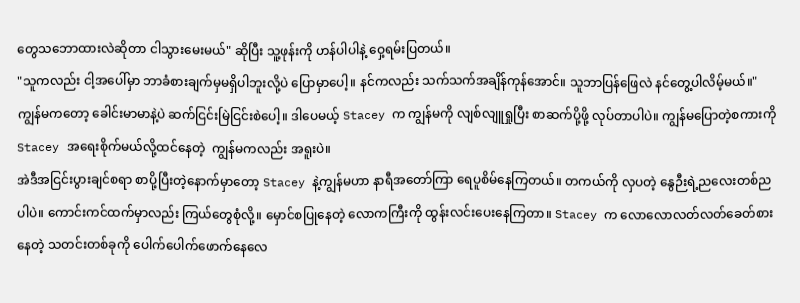တွေသဘောထားလဲဆိုတာ ငါသွားမေးမယ်" ဆိုပြီး သူ့ဖုန်းကို ဟန်ပါပါနဲ့ ဝှေ့ရမ်းပြတယ်။
"သူကလည်း ငါ့အပေါ်မှာ ဘာခံစားချက်မှမရှိပါဘူးလို့ပဲ ပြောမှာပေါ့။ နင်ကလည်း သက်သက်အချိန်ကုန်အောင်။ သူဘာပြန်ဖြေလဲ နင်တွေ့ပါလိမ့်မယ်။" ကျွန်မကတော့ ခေါင်းမာမာနဲ့ပဲ ဆက်ငြင်းမြဲငြင်းစဲပေါ့။ ဒါပေမယ့် Stacey က ကျွန်မကို လျစ်လျူရှုပြီး စာဆက်ပို့ဖို့ လုပ်တာပါပဲ။ ကျွန်မပြောတဲ့စကားကို Stacey အရေးစိုက်မယ်လို့ထင်နေတဲ့  ကျွန်မကလည်း အရူးပဲ။
အဲဒီအငြင်းပွားချင်စရာ စာပို့ပြီးတဲ့နောက်မှာတော့ Stacey နဲ့ကျွန်မဟာ နာရီအတော်ကြာ ရေပူစိမ်နေကြတယ်။ တကယ်ကို လှပတဲ့ နွေဉီးရဲ့ညလေးတစ်ညပါပဲ။ ကောင်းကင်ထက်မှာလည်း ကြယ်တွေစုံလို့။ မှောင်စပြုနေတဲ့ လောကကြီးကို ထွန်းလင်းပေးနေကြတာ။ Stacey က လောလောလတ်လတ်ခေတ်စားနေတဲ့ သတင်းတစ်ခုကို ပေါက်ပေါက်ဖောက်နေ‌လေ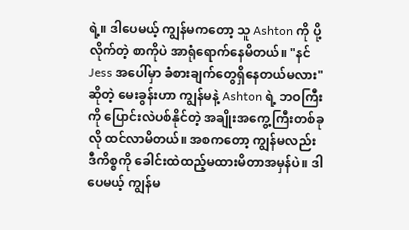ရဲ့။ ဒါပေမယ့် ကျွန်မကတော့ သူ Ashton ကို ပို့လိုက်တဲ့ စာကိုပဲ အာရုံရောက်နေမိတယ်။ "နင် Jess အပေါ်မှာ ခံစားချက်တွေရှိနေတယ်မလား" ဆိုတဲ့ မေးခွန်းဟာ ကျွန်မနဲ့ Ashton ရဲ့ ဘဝကြီးကို ပြောင်းလဲပစ်နိုင်တဲ့ အချိုးအကွေ့ကြီးတစ်ခုလို ထင်လာမိတယ်။ အစကတော့ ကျွန်မလည်း ဒီကိစ္စကို ခေါင်းထဲထည့်မထားမိတာအမှန်ပဲ။ ဒါပေမယ့် ကျွန်မ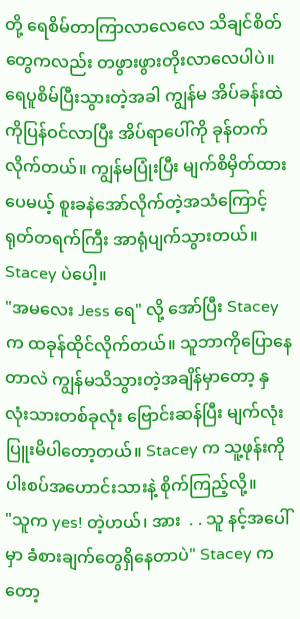တို့ ရေစိမ်တာကြာလာလေလေ သိချင်စိတ်တွေကလည်း တဖွားဖွားတိုးလာလေပါပဲ။ ရေပူစိမ်ပြီးသွားတဲ့အခါ ကျွန်မ အိပ်ခန်းထဲကိုပြန်ဝင်လာပြီး အိပ်ရာပေါ်ကို ခုန်တက်လိုက်တယ်။ ကျွန်မပြုံးပြီး မျက်စိမှိတ်ထားပေမယ့် စူးခနဲအော်လိုက်တဲ့အသံကြောင့် ရုတ်တရက်ကြီး အာရုံပျက်သွားတယ်။ Stacey ပဲပေါ့။
"အမလေး Jess ရေ" လို့ အော်ပြီး Stacey က ထခုန်ထိုင်လိုက်တယ်။ သူဘာကိုပြောနေတာလဲ ကျွန်မသိသွားတဲ့အချိန်မှာတော့ နှလုံးသားတစ်ခုလုံး ဗြောင်းဆန်ပြီး မျက်လုံးပြူးမိပါတော့တယ်။ Stacey က သူ့ဖုန်းကို ပါးစပ်အဟောင်းသားနဲ့ စိုက်ကြည့်လို့။
"သူက yes! တဲ့ဟယ်၊ အား  . . သူ နင့်အပေါ်မှာ ခံစားချက်တွေရှိနေတာပဲ" Stacey ကတော့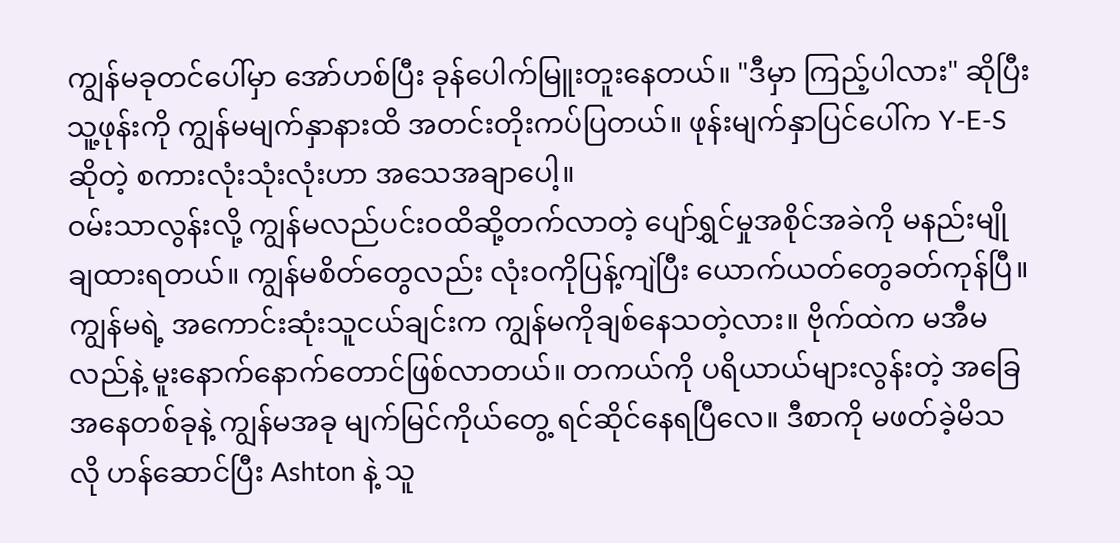ကျွန်မခုတင်ပေါ်မှာ အော်ဟစ်ပြီး ခုန်ပေါက်မြူးတူးနေတယ်။ "ဒီမှာ ကြည့်ပါလား" ဆိုပြီး သူ့ဖုန်းကို ကျွန်မမျက်နှာနားထိ အတင်းတိုးကပ်ပြတယ်။ ဖုန်းမျက်နှာပြင်ပေါ်က Y-E-S ဆိုတဲ့ စကားလုံးသုံးလုံးဟာ အသေအချာပေါ့။
ဝမ်းသာလွန်းလို့ ကျွန်မလည်ပင်းဝထိဆို့တက်လာတဲ့ ပျော်ရွှင်မှုအစိုင်အခဲကို မနည်းမျိုချထားရတယ်။ ကျွန်မစိတ်တွေလည်း လုံးဝကိုပြန့်ကျဲပြီး ယောက်ယတ်တွေခတ်ကုန်ပြီ။ ကျွန်မရဲ့ အကောင်းဆုံးသူငယ်ချင်းက ကျွန်မကိုချစ်နေသတဲ့လား။ ဗိုက်ထဲက မအီမလည်နဲ့ မူးနောက်နောက်တောင်ဖြစ်လာတယ်။ တကယ်ကို ပရိယာယ်များလွန်းတဲ့ အခြေအနေတစ်ခုနဲ့ ကျွန်မအခု မျက်မြင်ကိုယ်တွေ့ ရင်ဆိုင်နေရပြီလေ။ ဒီစာကို မဖတ်ခဲ့မိသလို ဟန်ဆောင်ပြီး Ashton နဲ့ သူ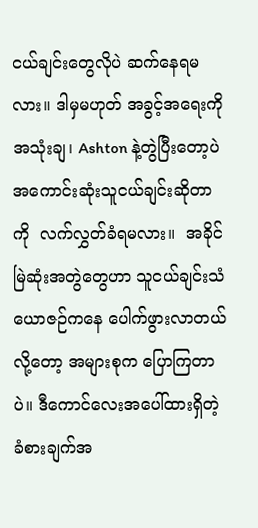ငယ်ချင်းတွေလိုပဲ ဆက်နေရမလား။ ဒါမှမဟုတ် အခွင့်အရေးကို အသုံးချ၊ Ashton နဲ့တွဲပြီးတော့ပဲ အကောင်းဆုံးသူငယ်ချင်းဆိုတာကို  လက်လွှတ်ခံရမလား။  အခိုင်မြဲဆုံးအတွဲတွေဟာ သူငယ်ချင်းသံယောဇဉ်ကနေ ပေါက်ဖွားလာတယ်လို့တော့ အများစုက ပြောကြတာပဲ။ ဒီကောင်လေးအပေါ်ထားရှိတဲ့ ခံစားချက်အ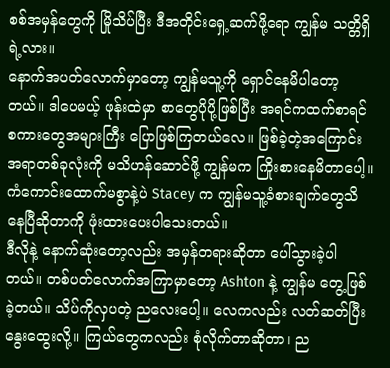စစ်အမှန်တွေကို မြိုသိပ်ပြီး ဒီအတိုင်းရှေ့ဆက်ဖို့ရော ကျွန်မ သတ္တိရှိရဲ့လား။
နောက်အပတ်လောက်မှာတော့ ကျွန်မသူ့ကို ရှောင်နေမိပါတော့တယ်။ ဒါပေမယ့် ဖုန်းထဲမှာ စာတွေပိုပို့ဖြစ်ပြီး အရင်ကထက်စာရင် စကားတွေအများကြီး ပြောဖြစ်ကြတယ်လေ။ ဖြစ်ခဲ့တဲ့အကြောင်းအရာတစ်ခုလုံးကို မသိဟန်ဆောင်ဖို့ ကျွန်မက ကြိုးစားနေမိတာပေါ့။ ကံကောင်းထောက်မစွာနဲ့ပဲ Stacey က ကျွန်မသူ့ခံစားချက်တွေသိနေပြီဆိုတာကို ဖုံးထားပေးပါသေးတယ်။
ဒီလိုနဲ့ နောက်ဆုံးတော့လည်း အမှန်တရားဆိုတာ ပေါ်သွားခဲ့ပါတယ်။ တစ်ပတ်လောက်အကြာမှာတော့ Ashton နဲ့ ကျွန်မ တွေ့ဖြစ်ခဲ့တယ်။ သိပ်ကိုလှပတဲ့ ညလေးပေါ့။ လေကလည်း လတ်ဆတ်ပြီး‌ နွေးထွေးလို့။ ကြယ်တွေကလည်း စုံလိုက်တာဆိုတာ၊ ည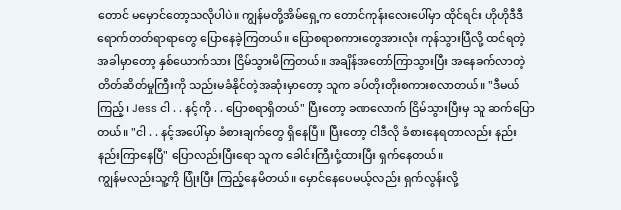တောင် မမှောင်တော့သလိုပါပဲ။ ကျွန်မတို့အိမ်ရှေ့က တောင်ကုန်းလေးပေါ်မှာ ထိုင်ရင်း ဟိုဟိုဒီဒီ ရောက်တတ်ရာရာတွေ ပြောနေခဲ့ကြတယ်။ ပြောစရာစကားတွေအားလုံး ကုန်သွားပြီလို့ ထင်ရတဲ့အခါမှာတော့ နှစ်ယောက်သား ငြိမ်သွားမိကြတယ်။ အချိန်အတော်ကြာသွားပြီး အနေခက်လာတဲ့ တိတ်ဆိတ်မှုကြီးကို သည်းမခံနိုင်တဲ့အဆုံးမှာတော့ သူက ခပ်တိုးတိုးစကားစလာတယ်။ "ဒီမယ်ကြည့်၊ Jess ငါ . . နင့်ကို . . ပြောစရာရှိတယ်" ပြီးတော့ ခဏလောက် ငြိမ်သွားပြီးမှ သူ ဆက်ပြောတယ်။ "ငါ . . နင့်အပေါ်မှာ ခံစားချက်တွေ ရှိနေပြီ။ ပြီးတော့ ငါဒီလို ခံစားနေရတာလည်း နည်းနည်းကြာနေပြီ" ပြောလည်းပြီးရော သူက ခေါင်းကြီးငုံ့ထားပြီး ရှက်နေတယ်။
ကျွန်မလည်းသူ့ကို ပြုံးပြီး ကြည့်နေမိတယ်။ မှောင်နေပေမယ့်လည်း ရှက်လွန်းလို့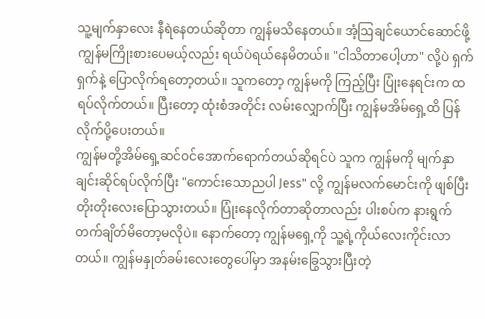သူ့မျက်နှာလေး နီရဲနေတယ်ဆိုတာ ကျွန်မသိနေတယ်။ အံ့ဩချင်ယောင်ဆောင်ဖို့ ကျွန်မကြိုးစားပေမယ့်လည်း ရယ်ပဲရယ်နေမိတယ်။ "ငါသိတာပေါ့ဟာ" လို့ပဲ ရှက်ရှက်နဲ့ ပြောလိုက်ရတော့တယ်။ သူကတော့ ကျွန်မကို ကြည့်ပြီး ပြုံးနေရင်းက ထရပ်လိုက်တယ်။ ပြီးတော့ ထုံးစံအတိုင်း လမ်းလျှောက်ပြီး ကျွန်မအိမ်ရှေ့ထိ ပြန်လိုက်ပို့ပေးတယ်။
ကျွန်မတို့အိမ်ရှေ့ဆင်ဝင်အောက်ရောက်တယ်ဆိုရင်ပဲ သူက ကျွန်မကို မျက်နှာချင်းဆိုင်ရပ်လိုက်ပြီး "ကောင်းသောညပါ Jess" လို့ ကျွန်မလက်မောင်းကို ဖျစ်ပြီး တိုးတိုးလေးပြောသွားတယ်။ ပြုံးနေလိုက်တာဆိုတာလည်း ပါးစပ်က နားရွက်တက်ချိတ်မိတော့မလိုပဲ။ နောက်တော့ ကျွန်မရှေ့ကို သူ့ရဲ့ကိုယ်လေးကိုင်းလာတယ်။ ကျွန်မနှုတ်ခမ်းလေးတွေပေါ်မှာ အနမ်းခြွေသွားပြီးတဲ့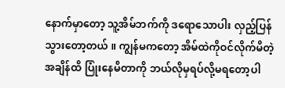နောက်မှာတော့ သူ့အိမ်ဘက်ကို ဒရောသောပါး လှည့်ပြန်သွားတော့တယ်။ ကျွန်မကတော့ အိမ်ထဲကိုဝင်လိုက်မိတဲ့အချိန်ထိ ပြုံးနေမိတာကို ဘယ်လိုမှရပ်လို့မရတော့ပါ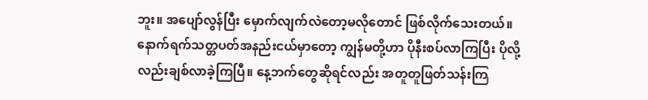ဘူး။ အပျော်လွန်ပြီး မှောက်လျက်လဲတော့မလိုတောင် ဖြစ်လိုက်သေးတယ်။
နောက်ရက်သတ္တပတ်အနည်းငယ်မှာတော့ ကျွန်မတို့ဟာ ပိုနီးစပ်လာကြပြီး ပိုလို့လည်းချစ်လာခဲ့ကြပြီ။ နေ့ဘက်တွေဆိုရင်လည်း အတူတူဖြတ်သန်းကြ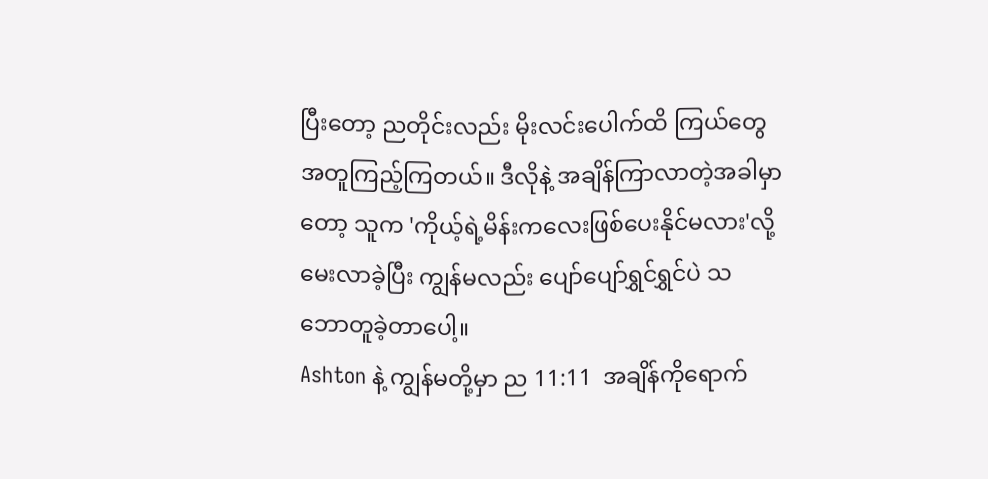ပြီးတော့ ညတိုင်းလည်း မိုးလင်းပေါက်ထိ ကြယ်တွေ အတူကြည့်ကြတယ်။ ဒီလိုနဲ့ အချိန်ကြာလာတဲ့အခါမှာတော့ သူက 'ကိုယ့်ရဲ့မိန်းကလေးဖြစ်ပေးနိုင်မလား'လို့ မေးလာခဲ့ပြီး ကျွန်မလည်း ပျော်ပျော်ရွှင်ရွှင်ပဲ သဘောတူခဲ့တာပေါ့။
Ashton နဲ့ ကျွန်မတို့မှာ ည 11:11  အချိန်ကိုရောက်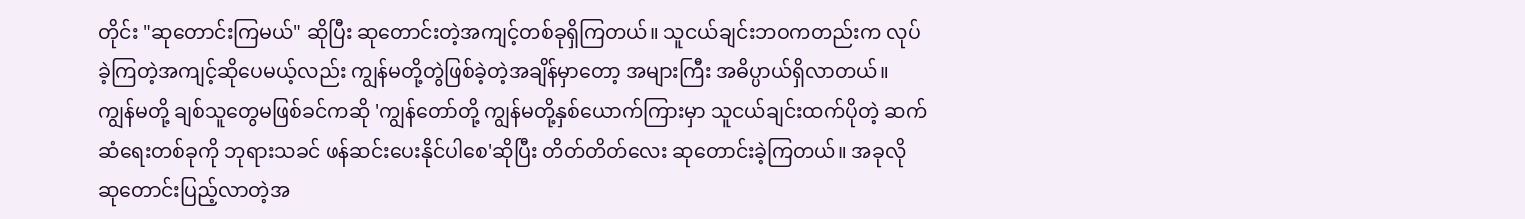တိုင်း "ဆုတောင်းကြမယ်" ဆိုပြီး ဆုတောင်းတဲ့အကျင့်တစ်ခုရှိကြတယ်။ သူငယ်ချင်းဘဝကတည်းက လုပ်ခဲ့ကြတဲ့အကျင့်ဆိုပေမယ့်လည်း ကျွန်မတို့တွဲဖြစ်ခဲ့တဲ့အချိန်မှာတော့ အများကြီး အဓိပ္ပာယ်ရှိလာတယ်။ ကျွန်မတို့ ချစ်သူတွေမဖြစ်ခင်ကဆို 'ကျွန်တော်တို့ ကျွန်မတို့နှစ်ယောက်ကြားမှာ သူငယ်ချင်းထက်ပိုတဲ့ ဆက်ဆံရေးတစ်ခုကို ဘုရားသခင် ဖန်ဆင်းပေးနိုင်ပါစေ'ဆိုပြီး တိတ်တိတ်လေး ဆုတောင်းခဲ့ကြတယ်။ အခုလို ဆုတောင်းပြည့်လာတဲ့အ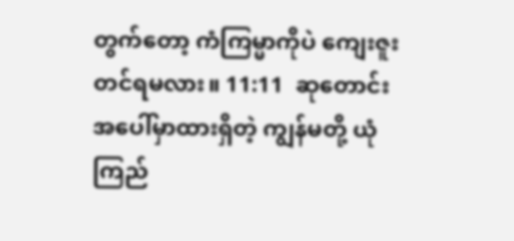တွက်တော့ ကံကြမ္မာကိုပဲ ကျေးဇူးတင်ရမလား။ 11:11  ဆုတောင်း အပေါ်မှာထားရှိတဲ့ ကျွန်မတို့ ယုံကြည်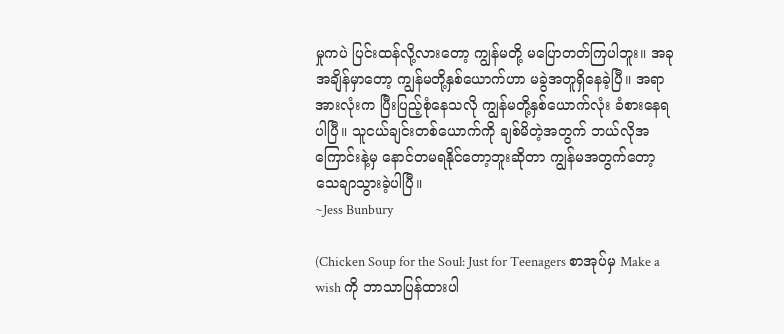မှုကပဲ ပြင်းထန်လို့လားတော့ ကျွန်မတို့ မပြောတတ်ကြပါဘူး။ အခုအချိန်မှာတော့ ကျွန်မတို့နှစ်ယောက်ဟာ မခွဲအတူရှိနေခဲ့ပြီ။ အရာအားလုံးက ပြီးပြည့်စုံနေသလို ကျွန်မတို့နှစ်ယောက်လုံး ခံစားနေရပါပြီ။ သူငယ်ချင်းတစ်ယောက်ကို ချစ်မိတဲ့အတွက် ဘယ်လိုအကြောင်းနဲ့မှ နောင်တမရနိုင်တော့ဘူးဆိုတာ ကျွန်မအတွက်တော့ သေချာသွားခဲ့ပါပြီ။
~Jess Bunbury

(Chicken Soup for the Soul: Just for Teenagers စာအုပ်မှ Make a wish ကို ဘာသာပြန်ထားပါ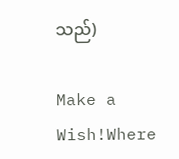သည်)

Make a Wish!Where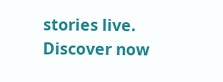stories live. Discover now